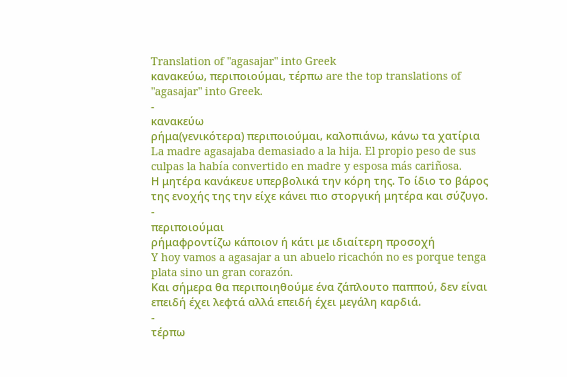Translation of "agasajar" into Greek
κανακεύω, περιποιούμαι, τέρπω are the top translations of "agasajar" into Greek.
-
κανακεύω
ρήμα(γενικότερα) περιποιούμαι, καλοπιάνω, κάνω τα χατίρια
La madre agasajaba demasiado a la hija. El propio peso de sus culpas la había convertido en madre y esposa más cariñosa.
Η μητέρα κανάκευε υπερβολικά την κόρη της. Το ίδιο το βάρος της ενοχής της την είχε κάνει πιο στοργική μητέρα και σύζυγο.
-
περιποιούμαι
ρήμαφροντίζω κάποιον ή κάτι με ιδιαίτερη προσοχή
Y hoy vamos a agasajar a un abuelo ricachón no es porque tenga plata sino un gran corazón.
Και σήμερα θα περιποιηθούμε ένα ζάπλουτο παππού, δεν είναι επειδή έχει λεφτά αλλά επειδή έχει μεγάλη καρδιά.
-
τέρπω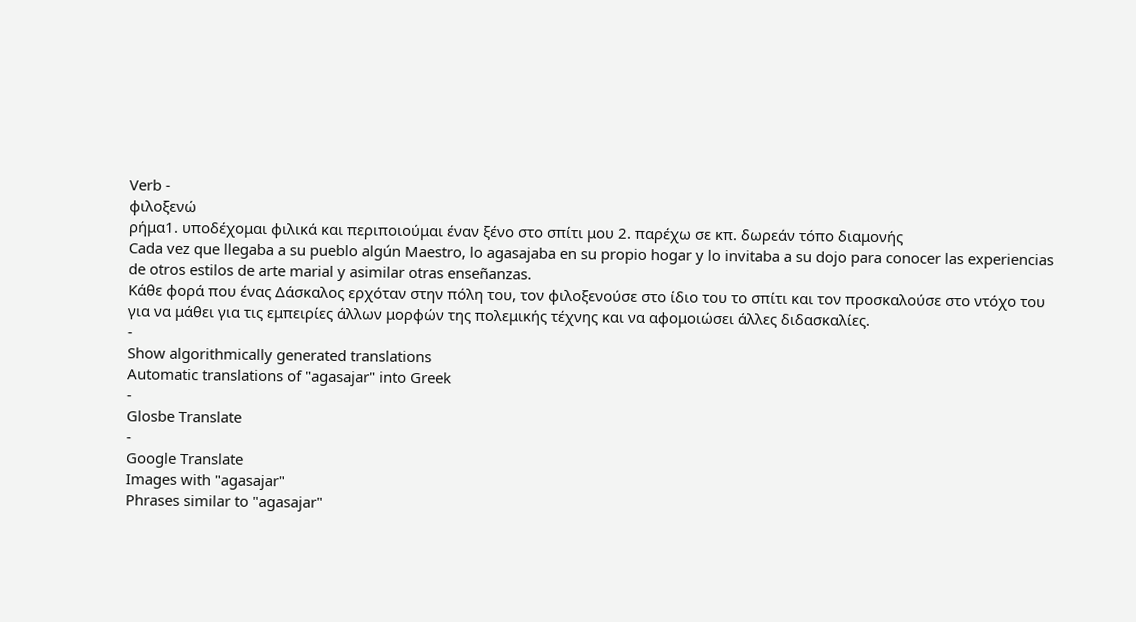Verb -
φιλοξενώ
ρήμα1. υποδέχομαι φιλικά και περιποιούμαι έναν ξένο στο σπίτι μου 2. παρέχω σε κπ. δωρεάν τόπο διαμονής
Cada vez que llegaba a su pueblo algún Maestro, lo agasajaba en su propio hogar y lo invitaba a su dojo para conocer las experiencias de otros estilos de arte marial y asimilar otras enseñanzas.
Κάθε φορά που ένας Δάσκαλος ερχόταν στην πόλη του, τον φιλοξενούσε στο ίδιο του το σπίτι και τον προσκαλούσε στο ντόχο του για να μάθει για τις εμπειρίες άλλων μορφών της πολεμικής τέχνης και να αφομοιώσει άλλες διδασκαλίες.
-
Show algorithmically generated translations
Automatic translations of "agasajar" into Greek
-
Glosbe Translate
-
Google Translate
Images with "agasajar"
Phrases similar to "agasajar"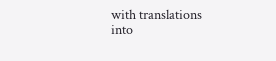with translations into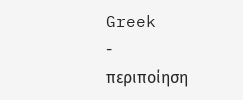Greek
-
περιποίηση